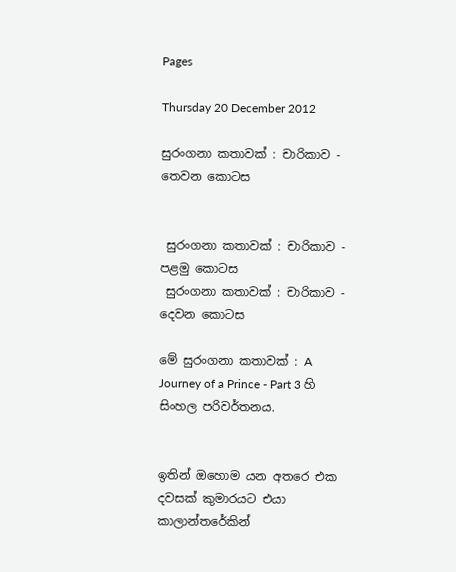Pages

Thursday 20 December 2012

සුරංගනා කතාවක් : චාරිකාව - තෙවන කොටස


 සුරංගනා කතාවක් : චාරිකාව - පළමු කොටස
 සුරංගනා කතාවක් : චාරිකාව - දෙවන කොටස

මේ සුරංගනා කතාවක් : A Journey of a Prince - Part 3 හි සිංහල පරිවර්තනය.


ඉතින් ඔහොම යන අතරෙ එක දවසක් කුමාරයට එයා කාලාන්තරේකින්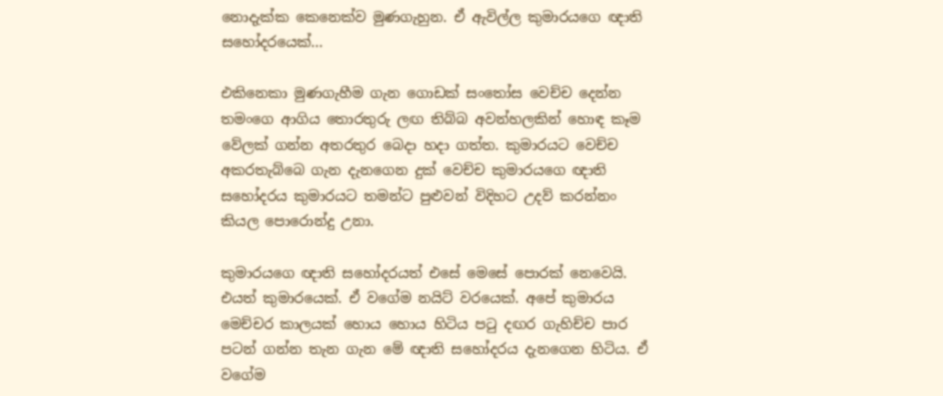නොදැක්ක කෙනෙක්ව මුණගැහුන. ඒ ඇවිල්ල කුමාරයගෙ ඥාති සහෝදරයෙක්...

එකිනෙකා මුණගැහීම ගැන ගොඩක් සංතෝස වෙච්ච දෙන්න තමංගෙ ආගිය තොරතුරු ලඟ තිබ්බ අවන්හලකින් හොඳ කෑම වේලක් ගන්න අතරතුර බෙදා හදා ගත්ත. කුමාරයට වෙච්ච අකරතැබ්බෙ ගැන දැනගෙන දුක් වෙච්ච කුමාරයගෙ ඥාති සහෝදරය කුමාරයට තමන්ට පුළුවන් විදිහට උදව් කරන්නං කියල පොරොන්දු උනා.

කුමාරයගෙ ඥාති සහෝදරයත් එසේ මෙසේ පොරක් නෙවෙයි. එයත් කුමාරයෙක්. ඒ වගේම නයිට් වරයෙක්. අපේ කුමාරය මෙච්චර කාලයක් හොය හොය හිටිය පටු දඟර ගැහිච්ච පාර පටන් ගන්න තැන ගැන මේ ඥාති සහෝදරය දැනගෙන හිටිය. ඒ වගේම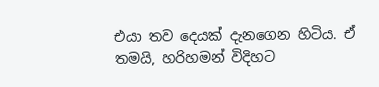එයා තව දෙයක් දැනගෙන හිටිය. ඒ තමයි, හරිහමන් විදිහට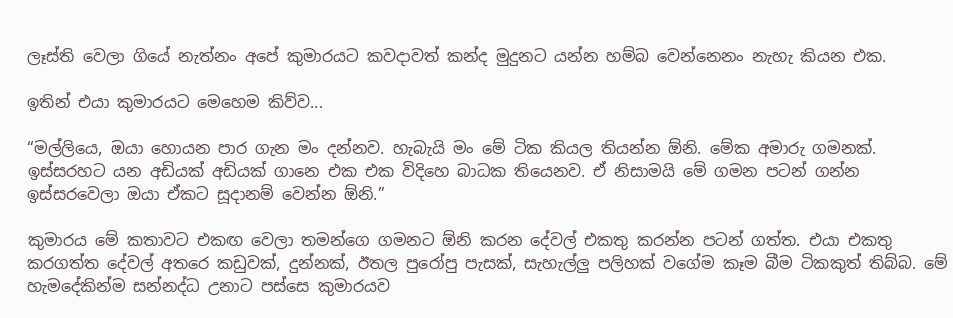ලෑස්ති වෙලා ගියේ නැත්නං අපේ කුමාරයට කවදාවත් කන්ද මුදුනට යන්න හම්බ වෙන්නෙනං නැහැ කියන එක.

ඉතින් එයා කුමාරයට මෙහෙම කිව්ව...

“මල්ලියෙ, ඔයා හොයන පාර ගැන මං දන්නව. හැබැයි මං මේ ටික කියල තියන්න ඕනි. මේක අමාරු ගමනක්. ඉස්සරහට යන අඩියක් අඩියක් ගානෙ එක එක විදිහෙ බාධක තියෙනව. ඒ නිසාමයි මේ ගමන පටන් ගන්න ඉස්සරවෙලා ඔයා ඒකට සූදානම් වෙන්න ඕනි.”

කුමාරය මේ කතාවට එකඟ වෙලා තමන්ගෙ ගමනට ඕනි කරන දේවල් එකතු කරන්න පටන් ගත්ත. එයා එකතු කරගත්ත දේවල් අතරෙ කඩුවක්, දුන්නක්, ඊතල පුරෝපු පැසක්, සැහැල්ලු පලිහක් වගේම කෑම බීම ටිකකුත් තිබ්බ. මේ හැමදේකින්ම සන්නද්ධ උනාට පස්සෙ කුමාරයව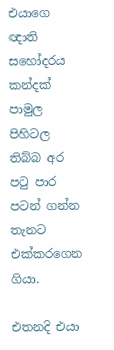එයාගෙ ඥාති සහෝදරය කන්දක් පාමුල පිහිටල තිබ්බ අර පටු පාර පටන් ගන්න තැනට එක්කරගෙන ගියා.

එතනදි එයා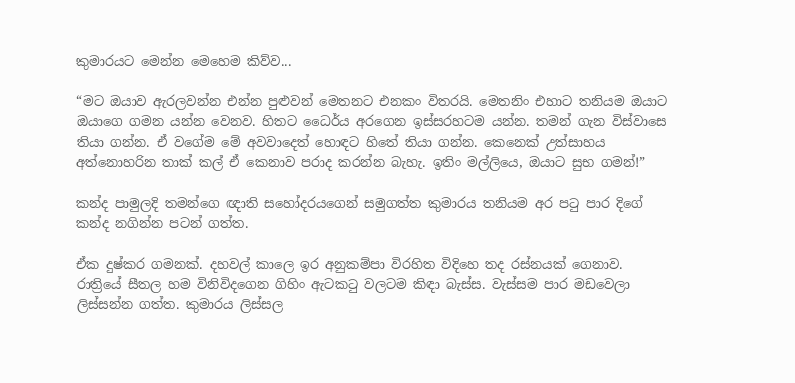කුමාරයට මෙන්න මෙහෙම කිව්ව...

“මට ඔයාව ඇරලවන්න එන්න පුළුවන් මෙතනට එනකං විතරයි. මෙතනිං එහාට තනියම ඔයාට ඔයාගෙ ගමන යන්න වෙනව. හිතට ධෛර්ය අරගෙන ඉස්සරහටම යන්න. තමන් ගැන විස්වාසෙ තියා ගන්න. ඒ වගේම මේ අවවාදෙත් හොඳට හිතේ තියා ගන්න. කෙනෙක් උත්සාහය අත්නොහරින තාක් කල් ඒ කෙනාව පරාද කරන්න බැහැ. ඉතිං මල්ලියෙ, ඔයාට සුභ ගමන්!”

කන්ද පාමුලදි තමන්ගෙ ඥාති සහෝදරයගෙන් සමුගත්ත කුමාරය තනියම අර පටු පාර දිගේ කන්ද නගින්න පටන් ගත්ත.

ඒක දුෂ්කර ගමනක්. දහවල් කාලෙ ඉර අනුකම්පා විරහිත විදිහෙ තද රස්නයක් ගෙනාව. රාත්‍රියේ සීතල හම විනිවිදගෙන ගිහිං ඇටකටු වලටම කිඳා බැස්ස. වැස්සම පාර මඩවෙලා ලිස්සන්න ගත්ත. කුමාරය ලිස්සල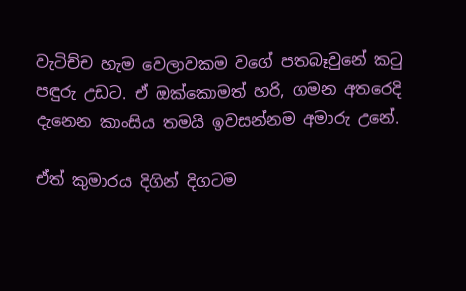වැටිච්ච හැම වෙලාවකම වගේ පතබෑවුනේ කටු පඳුරු උඩට. ඒ ඔක්කොමත් හරි, ගමන අතරෙදි දැනෙන කාංසිය තමයි ඉවසන්නම අමාරු උනේ.

ඒත් කුමාරය දිගින් දිගටම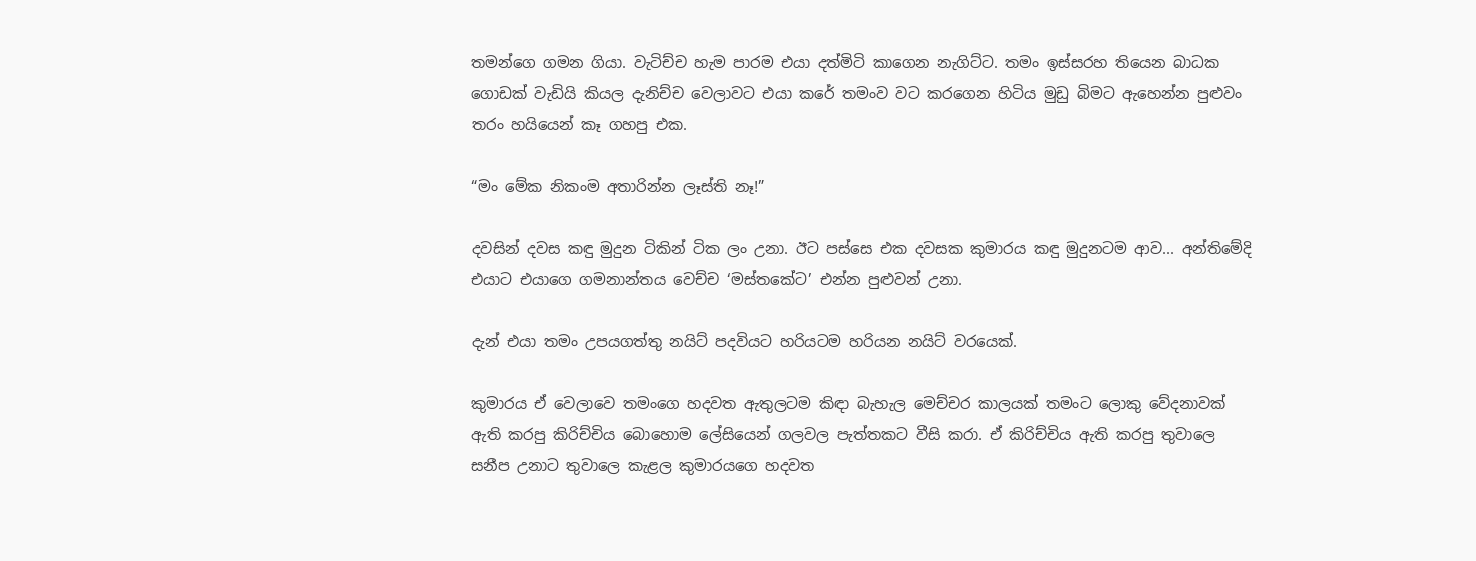තමන්ගෙ ගමන ගියා. වැටිච්ච හැම පාරම එයා දත්මිටි කාගෙන නැගිට්ට. තමං ඉස්සරහ තියෙන බාධක ගොඩක් වැඩියි කියල දැනිච්ච වෙලාවට එයා කරේ තමංව වට කරගෙන හිටිය මුඩු බිමට ඇහෙන්න පුළුවං තරං හයියෙන් කෑ ගහපු එක.

“මං මේක නිකංම අතාරින්න ලෑස්ති නෑ!”

දවසින් දවස කඳු මුදුන ටිකින් ටික ලං උනා. ඊට පස්සෙ එක දවසක කුමාරය කඳු මුදුනටම ආව... අන්තිමේදි එයාට එයාගෙ ගමනාන්තය වෙච්ච ‘මස්තකේට’ එන්න පුළුවන් උනා.

දැන් එයා තමං උපයගත්තු නයිට් පදවියට හරියටම හරියන නයිට් වරයෙක්.

කුමාරය ඒ වෙලාවෙ තමංගෙ හදවත ඇතුලටම කිඳා බැහැල මෙච්චර කාලයක් තමංට ලොකු වේදනාවක් ඇති කරපු කිරිච්චිය බොහොම ලේසියෙන් ගලවල පැත්තකට වීසි කරා. ඒ කිරිච්චිය ඇති කරපු තුවාලෙ සනීප උනාට තුවාලෙ කැළල කුමාරයගෙ හදවත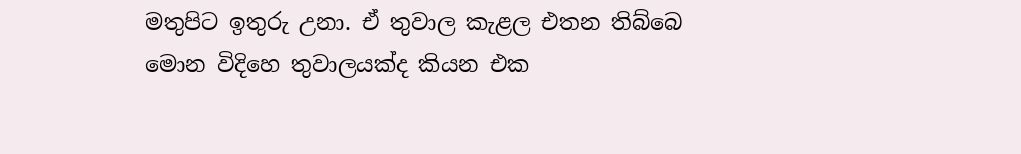මතුපිට ඉතුරු උනා. ඒ තුවාල කැළල එතන තිබ්බෙ මොන විදිහෙ තුවාලයක්ද කියන එක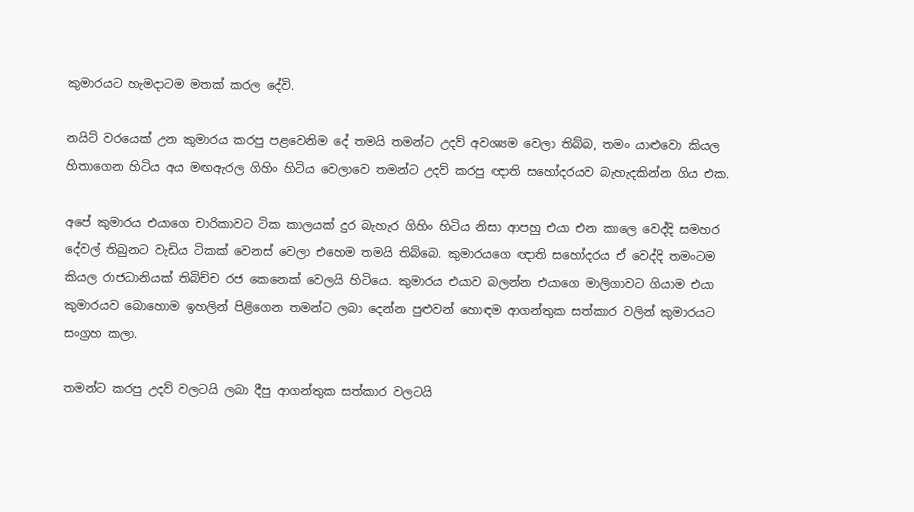කුමාරයට හැමදාටම මතක් කරල දේවි.

නයිට් වරයෙක් උන කුමාරය කරපු පළවෙනිම දේ තමයි තමන්ට උදව් අවශ්‍යම වෙලා තිබ්බ, තමං යාළුවො කියල හිතාගෙන හිටිය අය මඟඇරල ගිහිං හිටිය වෙලාවෙ තමන්ට උදව් කරපු ඥාති සහෝදරයව බැහැදකින්න ගිය එක.

අපේ කුමාරය එයාගෙ චාරිකාවට ටික කාලයක් දුර බැහැර ගිහිං හිටිය නිසා ආපහු එයා එන කාලෙ වෙද්දි සමහර දේවල් තිබුනට වැඩිය ටිකක් වෙනස් වෙලා එහෙම තමයි තිබ්බෙ. කුමාරයගෙ ඥාති සහෝදරය ඒ වෙද්දි තමංටම කියල රාජධානියක් තිබිච්ච රජ කෙනෙක් වෙලයි හිටියෙ. කුමාරය එයාව බලන්න එයාගෙ මාලිගාවට ගියාම එයා කුමාරයව බොහොම ඉහලින් පිළිගෙන තමන්ට ලබා දෙන්න පුළුවන් හොඳම ආගන්තුක සත්කාර වලින් කුමාරයට සංග්‍රහ කලා.

තමන්ට කරපු උදව් වලටයි ලබා දීපු ආගන්තුක සත්කාර වලටයි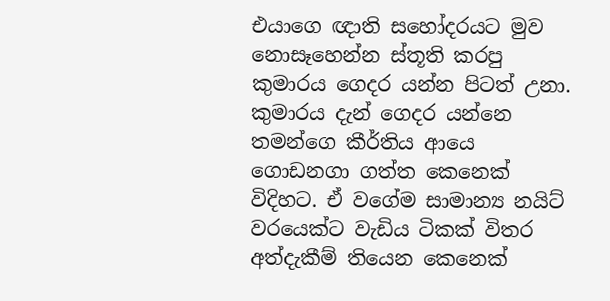එයාගෙ ඥාති සහෝදරයට මුව නොසෑහෙන්න ස්තූති කරපු කුමාරය ගෙදර යන්න පිටත් උනා. කුමාරය දැන් ගෙදර යන්නෙ තමන්ගෙ කීර්තිය ආයෙ ගොඩනගා ගත්ත කෙනෙක් විදිහට. ඒ වගේම සාමාන්‍ය නයිට් වරයෙක්ට වැඩිය ටිකක් විතර අත්දැකීම් තියෙන කෙනෙක්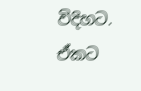විදිහට. ඒකට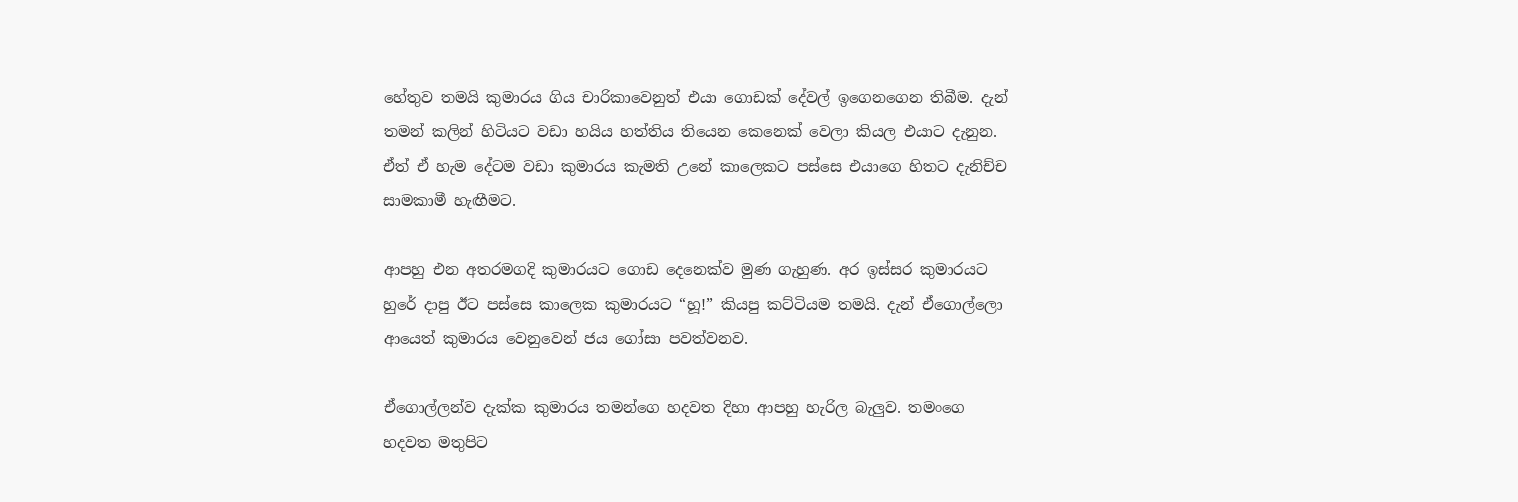හේතුව තමයි කුමාරය ගිය චාරිකාවෙනුත් එයා ගොඩක් දේවල් ඉගෙනගෙන තිබීම. දැන් තමන් කලින් හිටියට වඩා හයිය හත්තිය තියෙන කෙනෙක් වෙලා කියල එයාට දැනුන. ඒත් ඒ හැම දේටම වඩා කුමාරය කැමති උනේ කාලෙකට පස්සෙ එයාගෙ හිතට දැනිච්ච සාමකාමී හැඟීමට.

ආපහු එන අතරමගදි කුමාරයට ගොඩ දෙනෙක්ව මුණ ගැහුණ. අර ඉස්සර කුමාරයට හුරේ දාපු ඊට පස්සෙ කාලෙක කුමාරයට “හූ!” කියපු කට්ටියම තමයි. දැන් ඒගොල්ලො ආයෙත් කුමාරය වෙනුවෙන් ජය ගෝසා පවත්වනව.

ඒගොල්ලන්ව දැක්ක කුමාරය තමන්ගෙ හදවත දිහා ආපහු හැරිල බැලුව. තමංගෙ හදවත මතුපිට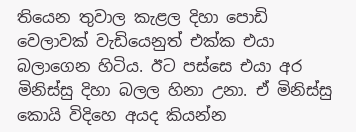තියෙන තුවාල කැළල දිහා පොඩි වෙලාවක් වැඩියෙනුත් එක්ක එයා බලාගෙන හිටිය. ඊට පස්සෙ එයා අර මිනිස්සු දිහා බලල හිනා උනා. ඒ මිනිස්සු කොයි විදිහෙ අයද කියන්න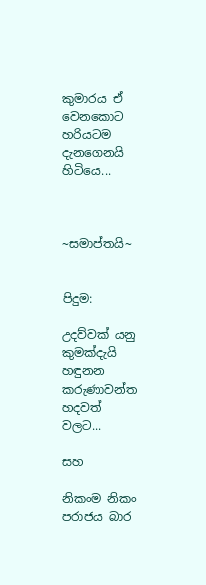කුමාරය ඒ වෙනකොට හරියටම දැනගෙනයි හිටියෙ...



~සමාප්තයි~


පිදුම:

උදව්වක් යනු කුමක්දැයි හඳුනන කරුණාවන්ත හදවත් වලට...

සහ

නිකංම නිකං පරාජය බාර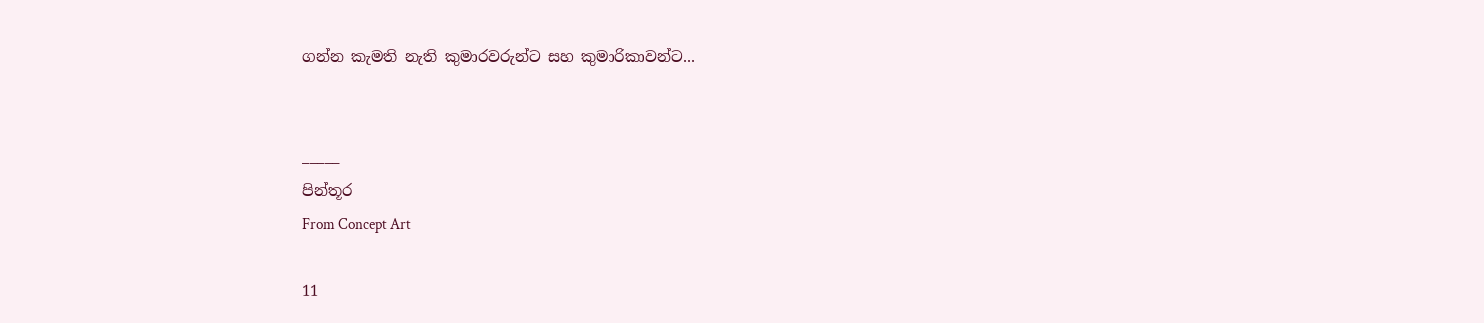ගන්න කැමති නැති කුමාරවරුන්ට සහ කුමාරිකාවන්ට...


_____
පින්තූර
From Concept Art

11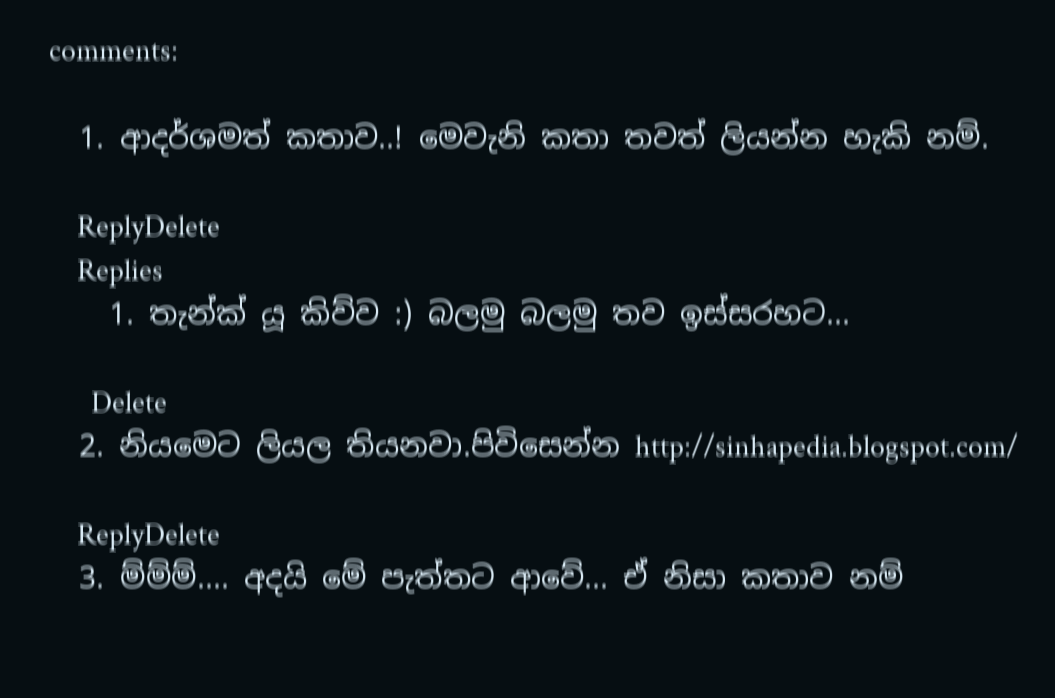comments:

  1. ආදර්ශමත් කතාව..! මෙවැනි කතා තවත් ලියන්න හැකි නම්.

    ReplyDelete
    Replies
    1. තැන්ක් යූ කිව්ව :) බලමු බලමු තව ඉස්සරහට...

      Delete
  2. නියමෙට ලියල තියනවා.පිවිසෙන්න http://sinhapedia.blogspot.com/

    ReplyDelete
  3. ම්ම්ම්.... අදයි මේ පැත්තට ආවේ... ඒ නිසා කතාව නම්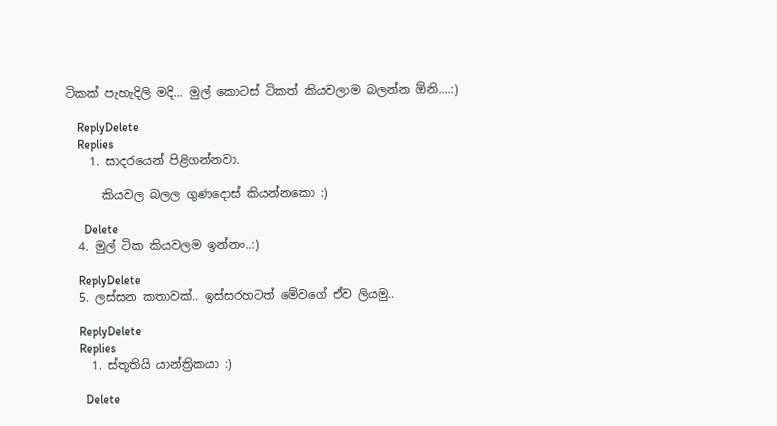ටිකක් පැහැදිලි මදි... මුල් කොටස් ටිකත් කියවලාම බලන්න ඕනි....:)

    ReplyDelete
    Replies
    1. සාදරයෙන් පිළිගන්නවා.

      කියවල බලල ගුණදොස් කියන්නකො :)

      Delete
  4. මුල් ටික කියවලම ඉන්නං..:)

    ReplyDelete
  5. ලස්සන කතාවක්.. ඉස්සරහටත් මේවගේ ඒව ලියමු..

    ReplyDelete
    Replies
    1. ස්තූතියි යාන්ත්‍රිකයා :)

      Delete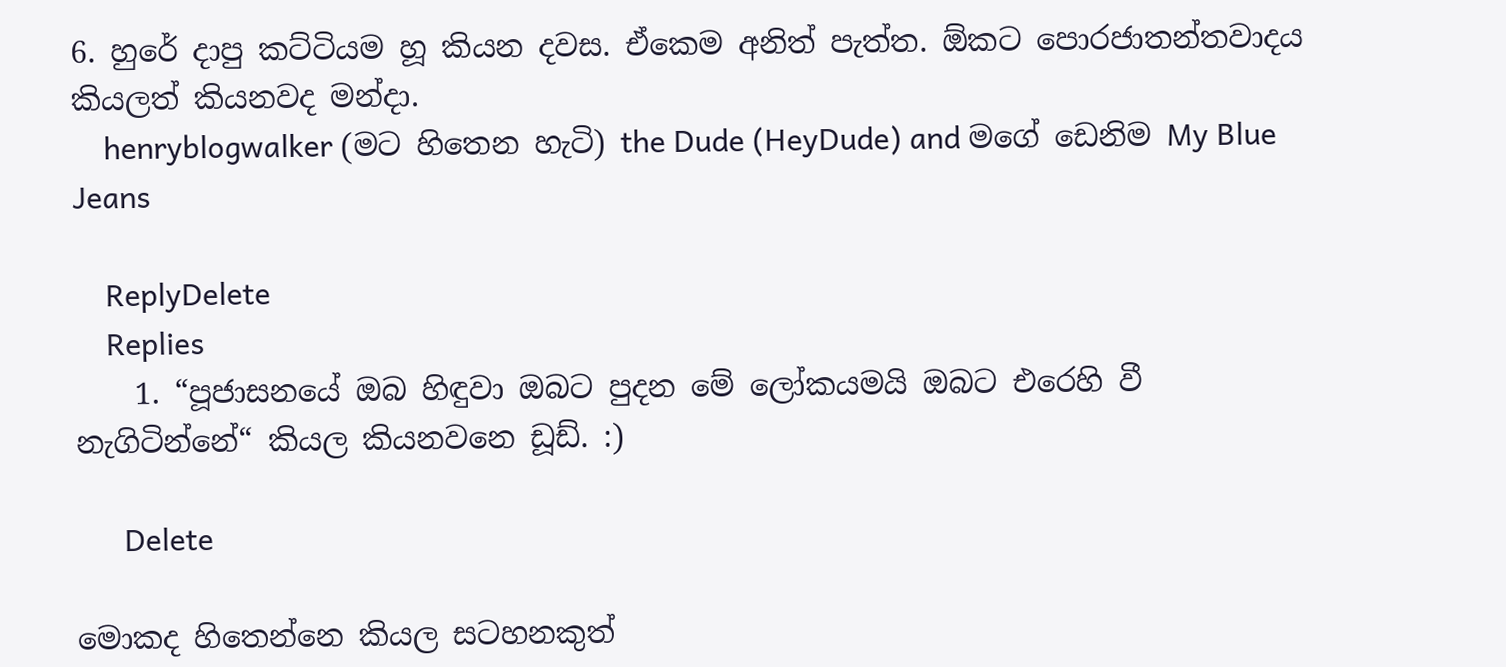6. හුරේ දාපු කට්ටියම හූ කියන දවස. ඒකෙම අනිත් පැත්ත. ඕකට පොරජාතන්තවාදය කියලත් කියනවද මන්දා.
    henryblogwalker (මට හිතෙන හැටි) the Dude (HeyDude) and මගේ ඩෙනිම My Blue Jeans

    ReplyDelete
    Replies
    1. “පූජාසනයේ ඔබ හිඳුවා ඔබට පුදන මේ ලෝකයමයි ඔබට එරෙහි වී නැගිටින්නේ“ කියල කියනවනෙ ඩූඩ්. :)

      Delete

මොකද හිතෙන්නෙ කියල සටහනකුත්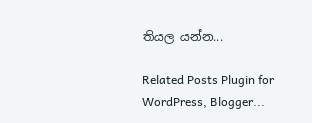තියල යන්න...

Related Posts Plugin for WordPress, Blogger...